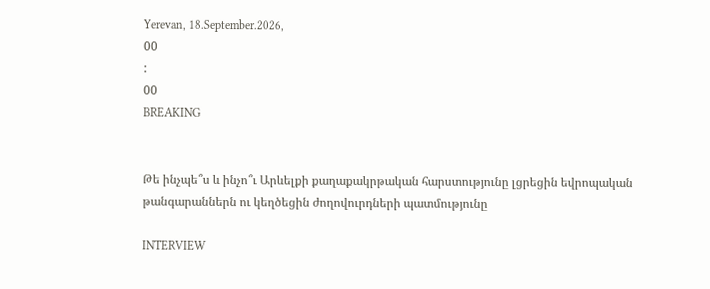Yerevan, 18.September.2026,
00
:
00
BREAKING


Թե ինչպե՞ս և ինչո՞ւ Արևելքի քաղաքակրթական հարստությունը լցրեցին եվրոպական թանգարաններն ու կեղծեցին ժողովուրդների պատմությունը

INTERVIEW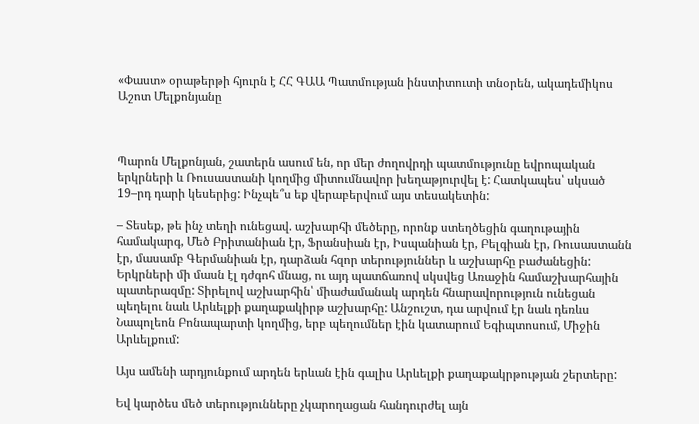«Փաստ» օրաթերթի հյուրն է ՀՀ ԳԱԱ Պատմության ինստիտուտի տնօրեն, ակադեմիկոս Աշոտ Մելքոնյանը



Պարոն Մելքոնյան, շատերն ասում են, որ մեր ժողովրդի պատմությունը եվրոպական երկրների և Ռուսաստանի կողմից միտումնավոր խեղաթյուրվել է: Հատկապես՝ սկսած 19–րդ դարի կեսերից: Ինչպե՞ս եք վերաբերվում այս տեսակետին:

– Տեսեք, թե ինչ տեղի ունեցավ. աշխարհի մեծերը, որոնք ստեղծեցին գաղութային համակարգ, Մեծ Բրիտանիան էր, Ֆրանսիան էր, Իսպանիան էր, Բելգիան էր, Ռուսաստանն էր, մասամբ Գերմանիան էր, դարձան հզոր տերություններ և աշխարհը բաժանեցին: Երկրների մի մասն էլ դժգոհ մնաց, ու այդ պատճառով սկսվեց Առաջին համաշխարհային պատերազմը: Տիրելով աշխարհին՝ միաժամանակ արդեն հնարավորություն ունեցան պեղելու նաև Արևելքի քաղաքակիրթ աշխարհը: Անշուշտ, դա արվում էր նաև դեռևս Նապոլեոն Բոնապարտի կողմից, երբ պեղումներ էին կատարում Եգիպտոսում, Միջին Արևելքում:

Այս ամենի արդյունքում արդեն երևան էին գալիս Արևելքի քաղաքակրթության շերտերը:

Եվ կարծես մեծ տերությունները չկարողացան հանդուրժել այն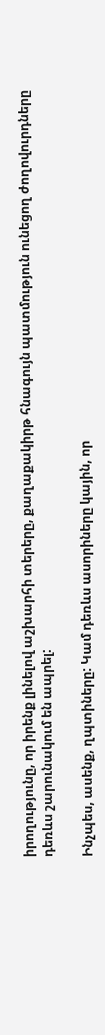իրողությունը, որ իրենք լինելով աշխարհի տերերը, քաղաքակիրթ հնագույն պատմություն ունեցող ժողովուրդները դեռևս շարունակում են ապրել:

Ինչպես, ասենք, ղպտիները: Կամ դեռևս ասորիները կային, որ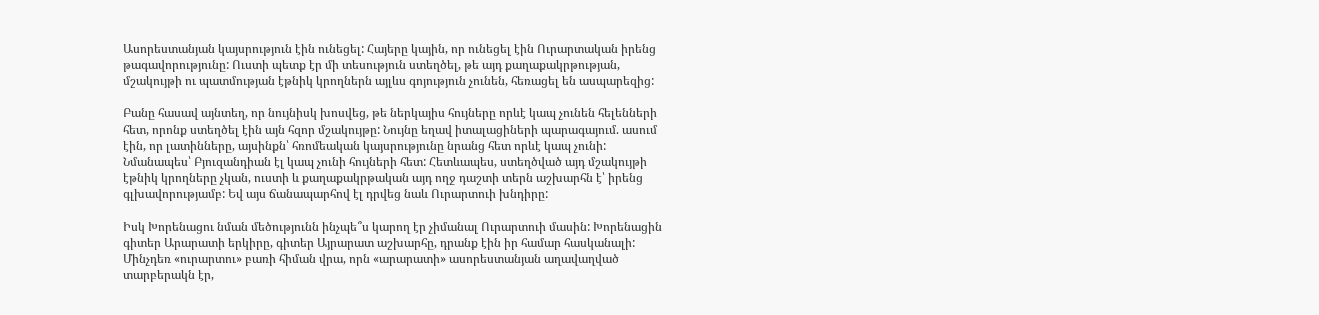Ասորեստանյան կայսրություն էին ունեցել: Հայերը կային, որ ունեցել էին Ուրարտական իրենց թագավորությունը: Ուստի պետք էր մի տեսություն ստեղծել, թե այդ քաղաքակրթության, մշակույթի ու պատմության էթնիկ կրողներն այլևս գոյություն չունեն, հեռացել են ասպարեզից:

Բանը հասավ այնտեղ, որ նույնիսկ խոսվեց, թե ներկայիս հույները որևէ կապ չունեն հելենների հետ, որոնք ստեղծել էին այն հզոր մշակույթը: Նույնը եղավ իտալացիների պարագայում. ասում էին, որ լատինները, այսինքն՝ հռոմեական կայսրությունը նրանց հետ որևէ կապ չունի: Նմանապես՝ Բյուզանդիան էլ կապ չունի հույների հետ: Հետևապես, ստեղծված այդ մշակույթի էթնիկ կրողները չկան, ուստի և քաղաքակրթական այդ ողջ դաշտի տերն աշխարհն է՝ իրենց գլխավորությամբ: Եվ այս ճանապարհով էլ դրվեց նաև Ուրարտուի խնդիրը:

Իսկ Խորենացու նման մեծությունն ինչպե՞ս կարող էր չիմանալ Ուրարտուի մասին: Խորենացին գիտեր Արարատի երկիրը, գիտեր Այրարատ աշխարհը, դրանք էին իր համար հասկանալի: Մինչդեռ «ուրարտու» բառի հիման վրա, որն «արարատի» ասորեստանյան աղավաղված տարբերակն էր,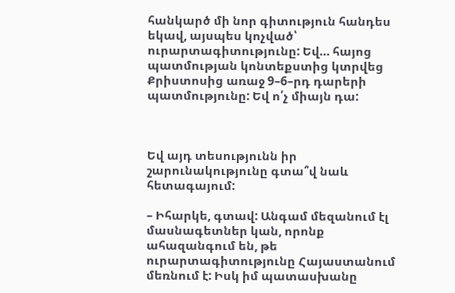հանկարծ մի նոր գիտություն հանդես եկավ, այսպես կոչված՝ ուրարտագիտությունը: Եվ… հայոց պատմության կոնտեքստից կտրվեց Քրիստոսից առաջ 9–6–րդ դարերի պատմությունը: Եվ ո՛չ միայն դա:



Եվ այդ տեսությունն իր շարունակությունը գտա՞վ նաև հետագայում:

– Իհարկե, գտավ: Անգամ մեզանում էլ մասնագետներ կան, որոնք ահազանգում են, թե ուրարտագիտությունը Հայաստանում մեռնում է: Իսկ իմ պատասխանը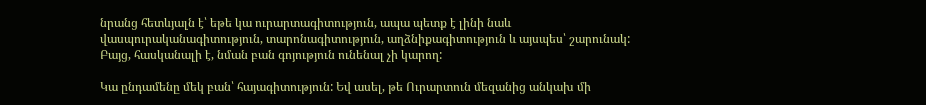նրանց հետևյալն է՝ եթե կա ուրարտագիտություն, ապա պետք է լինի նաև վասպուրականագիտություն, տարոնագիտություն, աղձնիքագիտություն և այսպես՝ շարունակ: Բայց, հասկանալի է, նման բան գոյություն ունենալ չի կարող:

Կա ընդամենը մեկ բան՝ հայագիտություն: Եվ ասել, թե Ուրարտուն մեզանից անկախ մի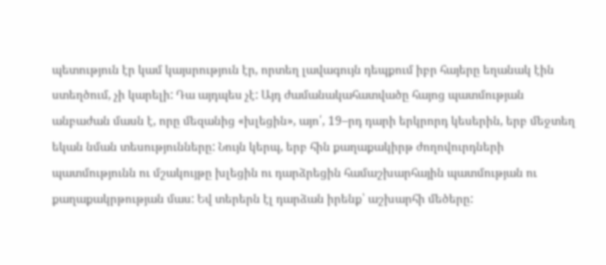պետություն էր կամ կայսրություն էր, որտեղ լավագույն դեպքում իբր հայերը եղանակ էին ստեղծում, չի կարելի: Դա այդպես չէ: Այդ ժամանակահատվածը հայոց պատմության անբաժան մասն է, որը մեզանից «խլեցին», այո՛, 19–րդ դարի երկրորդ կեսերին, երբ մեջտեղ եկան նման տեսությունները: Նույն կերպ, երբ հին քաղաքակիրթ ժողովուրդների պատմությունն ու մշակույթը խլեցին ու դարձրեցին համաշխարհային պատմության ու քաղաքակրթության մաս: Եվ տերերն էլ դարձան իրենք՝ աշխարհի մեծերը: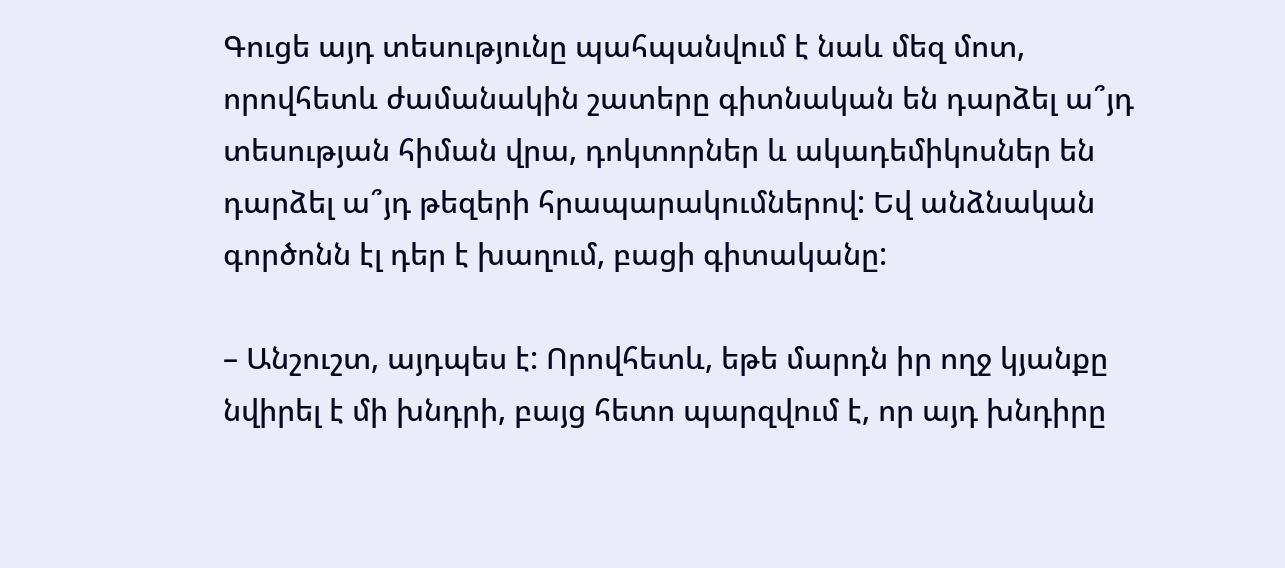Գուցե այդ տեսությունը պահպանվում է նաև մեզ մոտ, որովհետև ժամանակին շատերը գիտնական են դարձել ա՞յդ տեսության հիման վրա, դոկտորներ և ակադեմիկոսներ են դարձել ա՞յդ թեզերի հրապարակումներով: Եվ անձնական գործոնն էլ դեր է խաղում, բացի գիտականը:

– Անշուշտ, այդպես է: Որովհետև, եթե մարդն իր ողջ կյանքը նվիրել է մի խնդրի, բայց հետո պարզվում է, որ այդ խնդիրը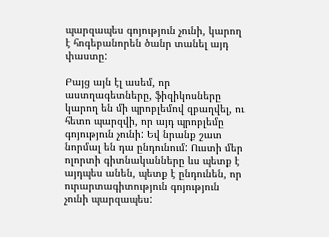պարզապես գոյություն չունի, կարող է հոգեբանորեն ծանր տանել այդ փաստը:

Բայց այն էլ ասեմ, որ աստղագետները, ֆիզիկոսները կարող են մի պրոբլեմով զբաղվել, ու հետո պարզվի, որ այդ պրոբլեմը գոյություն չունի: Եվ նրանք շատ նորմալ են դա ընդունում: Ուստի մեր ոլորտի գիտնականները ևս պետք է այդպես անեն, պետք է ընդունեն, որ ուրարտագիտություն գոյություն չունի պարզապես: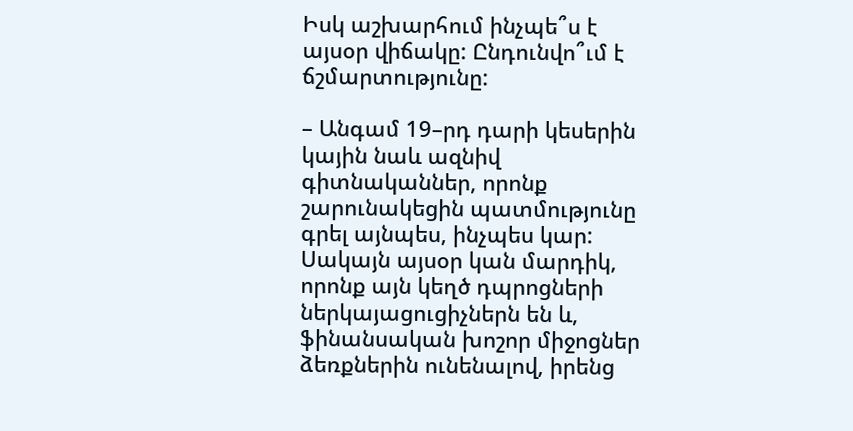Իսկ աշխարհում ինչպե՞ս է այսօր վիճակը: Ընդունվո՞ւմ է ճշմարտությունը:

– Անգամ 19–րդ դարի կեսերին կային նաև ազնիվ գիտնականներ, որոնք շարունակեցին պատմությունը գրել այնպես, ինչպես կար: Սակայն այսօր կան մարդիկ, որոնք այն կեղծ դպրոցների ներկայացուցիչներն են և, ֆինանսական խոշոր միջոցներ ձեռքներին ունենալով, իրենց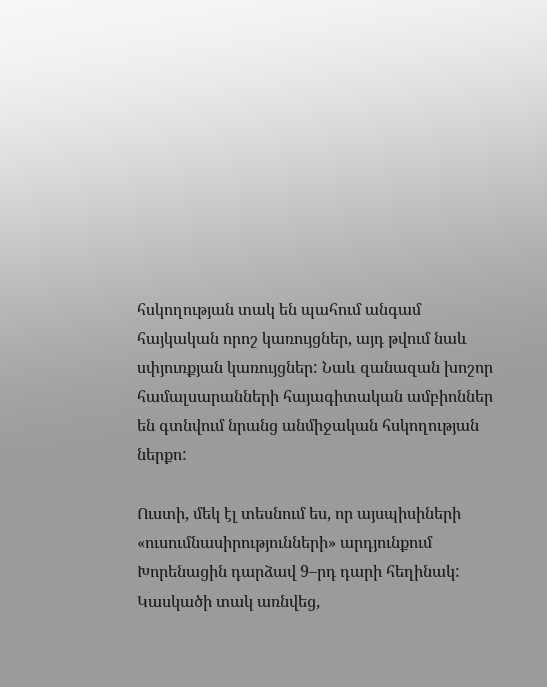հսկողության տակ են պահում անգամ հայկական որոշ կառույցներ, այդ թվում նաև սփյուռքյան կառույցներ: Նաև զանազան խոշոր համալսարանների հայագիտական ամբիոններ են գտնվում նրանց անմիջական հսկողության ներքո:

Ուստի, մեկ էլ տեսնում ես, որ այսպիսիների «ուսումնասիրությունների» արդյունքում Խորենացին դարձավ 9–րդ դարի հեղինակ: Կասկածի տակ առնվեց,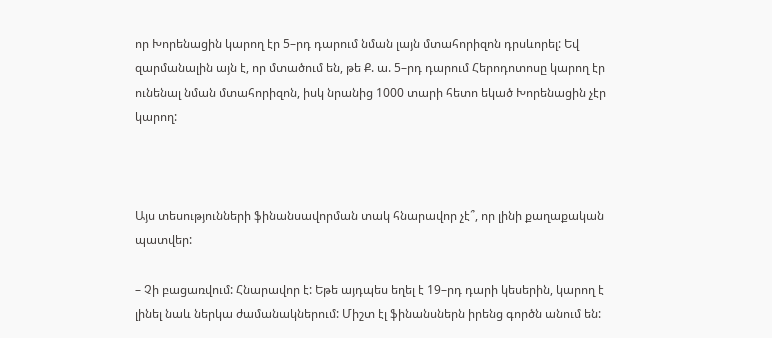որ Խորենացին կարող էր 5–րդ դարում նման լայն մտահորիզոն դրսևորել: Եվ զարմանալին այն է, որ մտածում են, թե Ք. ա. 5–րդ դարում Հերոդոտոսը կարող էր ունենալ նման մտահորիզոն, իսկ նրանից 1000 տարի հետո եկած Խորենացին չէր կարող:



Այս տեսությունների ֆինանսավորման տակ հնարավոր չէ՞, որ լինի քաղաքական պատվեր:

– Չի բացառվում: Հնարավոր է: Եթե այդպես եղել է 19–րդ դարի կեսերին, կարող է լինել նաև ներկա ժամանակներում: Միշտ էլ ֆինանսներն իրենց գործն անում են: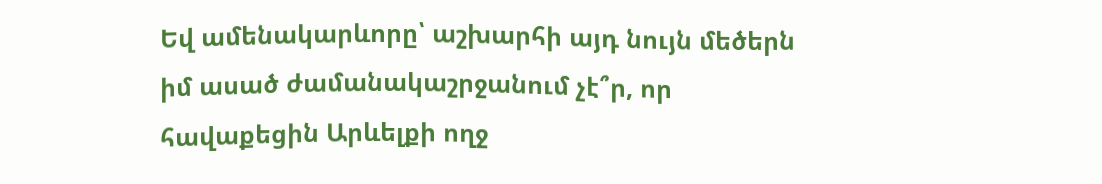Եվ ամենակարևորը՝ աշխարհի այդ նույն մեծերն իմ ասած ժամանակաշրջանում չէ՞ր, որ հավաքեցին Արևելքի ողջ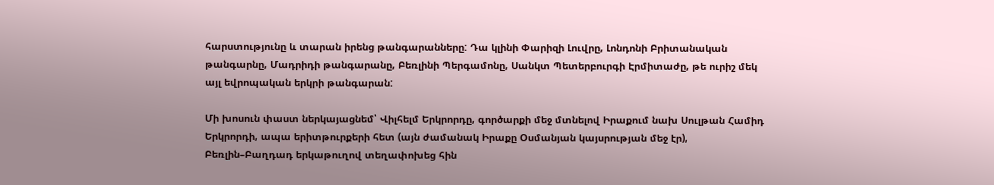հարստությունը և տարան իրենց թանգարանները: Դա կլինի Փարիզի Լուվրը, Լոնդոնի Բրիտանական թանգարնը, Մադրիդի թանգարանը, Բեռլինի Պերգամոնը, Սանկտ Պետերբուրգի Էրմիտաժը, թե ուրիշ մեկ այլ եվրոպական երկրի թանգարան:

Մի խոսուն փաստ ներկայացնեմ՝ Վիլհելմ Երկրորդը, գործարքի մեջ մտնելով Իրաքում նախ Սուլթան Համիդ Երկրորդի, ապա երիտթուրքերի հետ (այն ժամանակ Իրաքը Օսմանյան կայսրության մեջ էր), Բեռլին–Բաղդադ երկաթուղով տեղափոխեց հին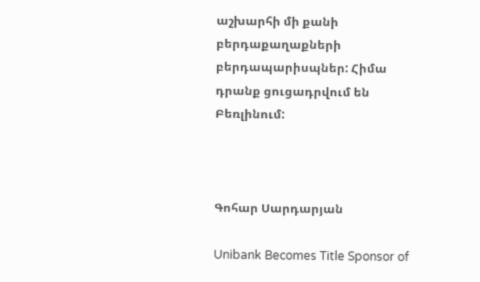աշխարհի մի քանի բերդաքաղաքների բերդապարիսպներ: Հիմա դրանք ցուցադրվում են Բեռլինում:



Գոհար Սարդարյան

Unibank Becomes Title Sponsor of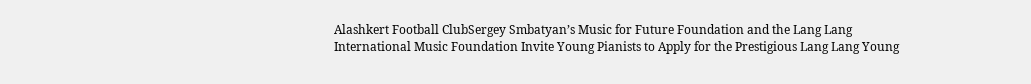Alashkert Football ClubSergey Smbatyan’s Music for Future Foundation and the Lang Lang International Music Foundation Invite Young Pianists to Apply for the Prestigious Lang Lang Young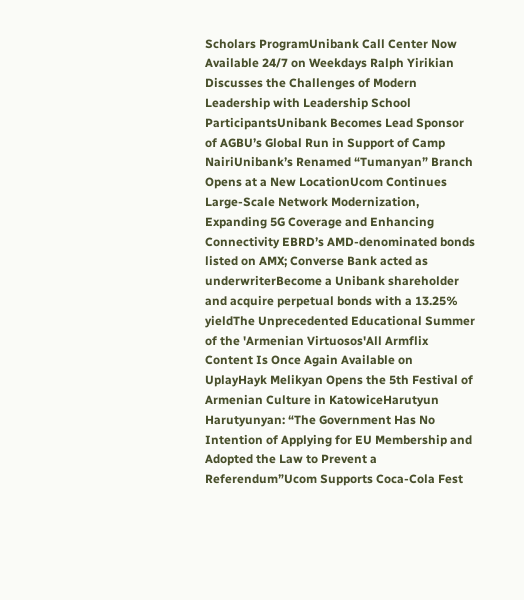Scholars ProgramUnibank Call Center Now Available 24/7 on Weekdays Ralph Yirikian Discusses the Challenges of Modern Leadership with Leadership School ParticipantsUnibank Becomes Lead Sponsor of AGBU’s Global Run in Support of Camp NairiUnibank’s Renamed “Tumanyan” Branch Opens at a New LocationUcom Continues Large-Scale Network Modernization, Expanding 5G Coverage and Enhancing Connectivity EBRD’s AMD-denominated bonds listed on AMX; Converse Bank acted as underwriterBecome a Unibank shareholder and acquire perpetual bonds with a 13.25% yieldThe Unprecedented Educational Summer of the 'Armenian Virtuosos'All Armflix Content Is Once Again Available on UplayHayk Melikyan Opens the 5th Festival of Armenian Culture in KatowiceHarutyun Harutyunyan: “The Government Has No Intention of Applying for EU Membership and Adopted the Law to Prevent a Referendum”Ucom Supports Coca-Cola Fest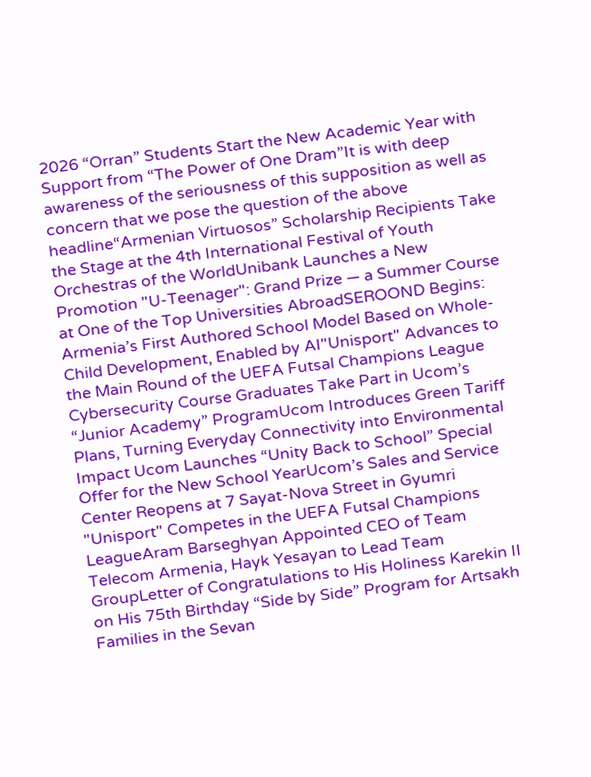2026 “Orran” Students Start the New Academic Year with Support from “The Power of One Dram”It is with deep awareness of the seriousness of this supposition as well as concern that we pose the question of the above headline“Armenian Virtuosos” Scholarship Recipients Take the Stage at the 4th International Festival of Youth Orchestras of the WorldUnibank Launches a New Promotion "U-Teenager": Grand Prize — a Summer Course at One of the Top Universities AbroadSEROOND Begins: Armenia’s First Authored School Model Based on Whole-Child Development, Enabled by AI"Unisport" Advances to the Main Round of the UEFA Futsal Champions League Cybersecurity Course Graduates Take Part in Ucom’s “Junior Academy” ProgramUcom Introduces Green Tariff Plans, Turning Everyday Connectivity into Environmental Impact Ucom Launches “Unity Back to School” Special Offer for the New School YearUcom’s Sales and Service Center Reopens at 7 Sayat-Nova Street in Gyumri "Unisport" Competes in the UEFA Futsal Champions LeagueAram Barseghyan Appointed CEO of Team Telecom Armenia, Hayk Yesayan to Lead Team GroupLetter of Congratulations to His Holiness Karekin II on His 75th Birthday “Side by Side” Program for Artsakh Families in the Sevan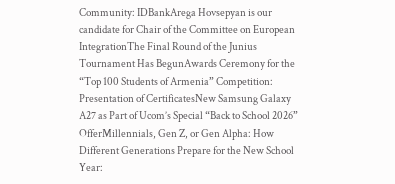Community: IDBankArega Hovsepyan is our candidate for Chair of the Committee on European IntegrationThe Final Round of the Junius Tournament Has BegunAwards Ceremony for the “Top 100 Students of Armenia” Competition: Presentation of CertificatesNew Samsung Galaxy A27 as Part of Ucom’s Special “Back to School 2026” OfferMillennials, Gen Z, or Gen Alpha: How Different Generations Prepare for the New School Year: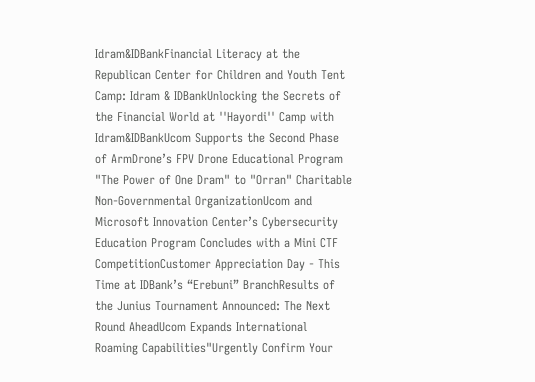Idram&IDBankFinancial Literacy at the Republican Center for Children and Youth Tent Camp: Idram & IDBankUnlocking the Secrets of the Financial World at ''Hayordi'' Camp with Idram&IDBankUcom Supports the Second Phase of ArmDrone’s FPV Drone Educational Program "The Power of One Dram" to "Orran" Charitable Non-Governmental OrganizationUcom and Microsoft Innovation Center’s Cybersecurity Education Program Concludes with a Mini CTF CompetitionCustomer Appreciation Day - This Time at IDBank’s “Erebuni” BranchResults of the Junius Tournament Announced: The Next Round AheadUcom Expands International Roaming Capabilities"Urgently Confirm Your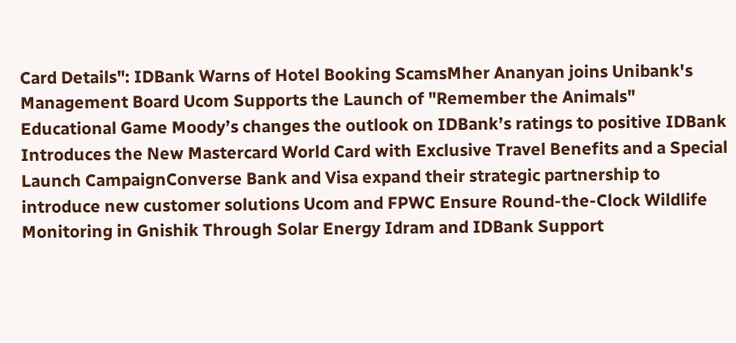Card Details": IDBank Warns of Hotel Booking ScamsMher Ananyan joins Unibank's Management Board Ucom Supports the Launch of "Remember the Animals" Educational Game Moody’s changes the outlook on IDBank’s ratings to positive IDBank Introduces the New Mastercard World Card with Exclusive Travel Benefits and a Special Launch CampaignConverse Bank and Visa expand their strategic partnership to introduce new customer solutions Ucom and FPWC Ensure Round-the-Clock Wildlife Monitoring in Gnishik Through Solar Energy Idram and IDBank Support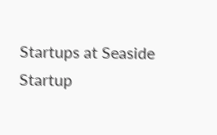Startups at Seaside Startup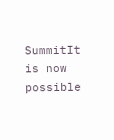SummitIt is now possible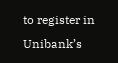to register in Unibank’s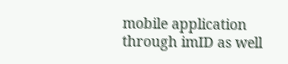mobile application through imID as well